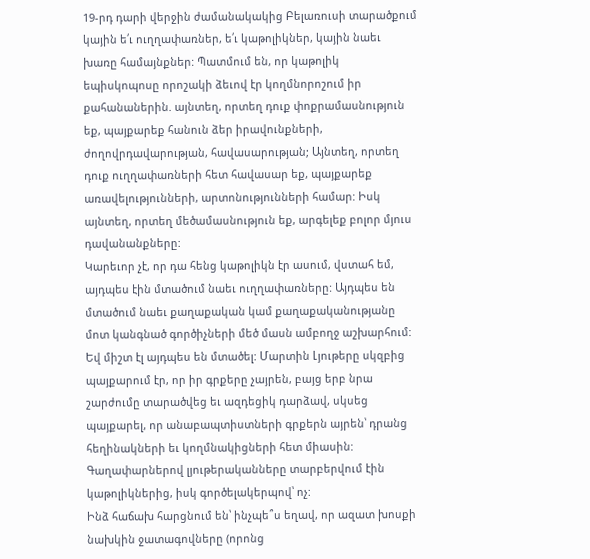19-րդ դարի վերջին ժամանակակից Բելառուսի տարածքում կային ե՛ւ ուղղափառներ, ե՛ւ կաթոլիկներ, կային նաեւ խառը համայնքներ: Պատմում են, որ կաթոլիկ եպիսկոպոսը որոշակի ձեւով էր կողմնորոշում իր քահանաներին. այնտեղ, որտեղ դուք փոքրամասնություն եք, պայքարեք հանուն ձեր իրավունքների, ժողովրդավարության, հավասարության; Այնտեղ, որտեղ դուք ուղղափառների հետ հավասար եք, պայքարեք առավելությունների, արտոնությունների համար: Իսկ այնտեղ, որտեղ մեծամասնություն եք, արգելեք բոլոր մյուս դավանանքները:
Կարեւոր չէ, որ դա հենց կաթոլիկն էր ասում, վստահ եմ, այդպես էին մտածում նաեւ ուղղափառները: Այդպես են մտածում նաեւ քաղաքական կամ քաղաքականությանը մոտ կանգնած գործիչների մեծ մասն ամբողջ աշխարհում: Եվ միշտ էլ այդպես են մտածել: Մարտին Լյութերը սկզբից պայքարում էր, որ իր գրքերը չայրեն, բայց երբ նրա շարժումը տարածվեց եւ ազդեցիկ դարձավ, սկսեց պայքարել, որ անաբապտիստների գրքերն այրեն՝ դրանց հեղինակների եւ կողմնակիցների հետ միասին: Գաղափարներով լյութերականները տարբերվում էին կաթոլիկներից, իսկ գործելակերպով՝ ոչ:
Ինձ հաճախ հարցնում են՝ ինչպե՞ս եղավ, որ ազատ խոսքի նախկին ջատագովները (որոնց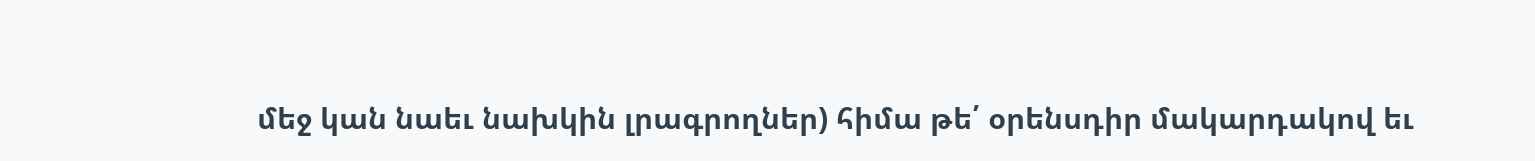մեջ կան նաեւ նախկին լրագրողներ) հիմա թե՛ օրենսդիր մակարդակով եւ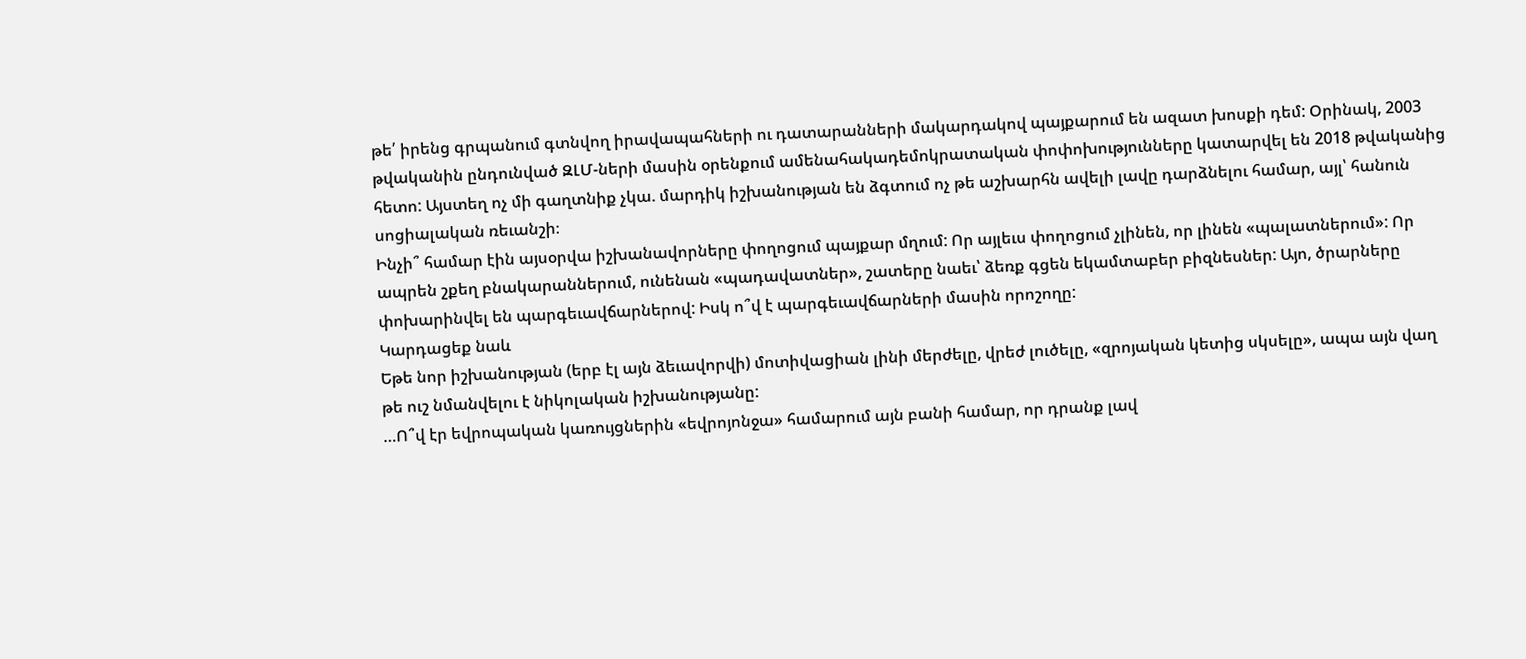թե՛ իրենց գրպանում գտնվող իրավապահների ու դատարանների մակարդակով պայքարում են ազատ խոսքի դեմ: Օրինակ, 2003 թվականին ընդունված ԶԼՄ-ների մասին օրենքում ամենահակադեմոկրատական փոփոխությունները կատարվել են 2018 թվականից հետո: Այստեղ ոչ մի գաղտնիք չկա. մարդիկ իշխանության են ձգտում ոչ թե աշխարհն ավելի լավը դարձնելու համար, այլ՝ հանուն սոցիալական ռեւանշի։
Ինչի՞ համար էին այսօրվա իշխանավորները փողոցում պայքար մղում: Որ այլեւս փողոցում չլինեն, որ լինեն «պալատներում»: Որ ապրեն շքեղ բնակարաններում, ունենան «պադավատներ», շատերը նաեւ՝ ձեռք գցեն եկամտաբեր բիզնեսներ: Այո, ծրարները փոխարինվել են պարգեւավճարներով: Իսկ ո՞վ է պարգեւավճարների մասին որոշողը:
Կարդացեք նաև
Եթե նոր իշխանության (երբ էլ այն ձեւավորվի) մոտիվացիան լինի մերժելը, վրեժ լուծելը, «զրոյական կետից սկսելը», ապա այն վաղ թե ուշ նմանվելու է նիկոլական իշխանությանը:
…Ո՞վ էր եվրոպական կառույցներին «եվրոյոնջա» համարում այն բանի համար, որ դրանք լավ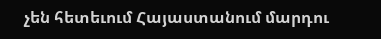չեն հետեւում Հայաստանում մարդու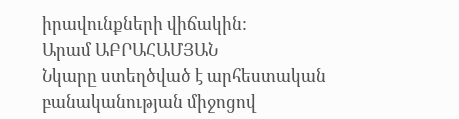իրավունքների վիճակին:
Արամ ԱԲՐԱՀԱՄՅԱՆ
Նկարը ստեղծված է արհեստական բանականության միջոցով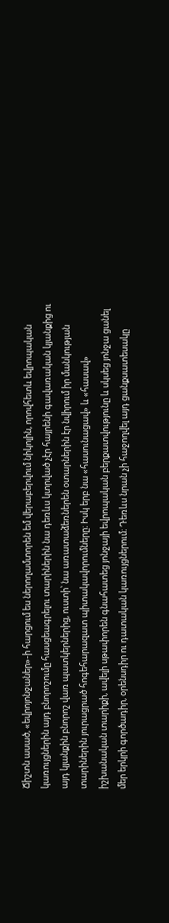Ճիշտն ասած, «եվրոյոնջաներ»-ի հարցում ես ներողամտորեն եմ վերաբերվում նիկոլին, որովհետև եվրոպական կառույցներին այդ բնորոշումը հասցեագրելու տարիներին նա դեռևս կտրված չէր հայրենի գավառական կյանքից ու այդ կյանքին բնորոշ վառ պատկերներից, ուստի՝ նա առատաձեռներեն օտարներին էր նվիրում իր մանկության տարիներին յուրացրած հոգեհարազատ պիտակավորումները։ Իսկ երբ նա «հասունացավ» և «հասավ» իշխանական տարիքի, ավելի սթափորեն գնահատեց յոնջայի եվրոպական բերքատվությունը և սկսեց յոնջա ցանել մեր երկրի գործադիր, օրենսդիր ու դատական կառույցներում։ Դեռևս նրան չի հաջողվել այդ ցանքսատեսակը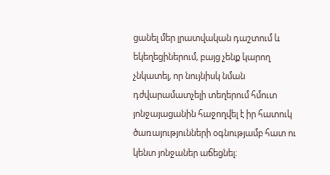ցանել մեր լրատվական դաշտում և եկեղեցիներում, բայց չենք կարող չնկատել, որ նույնիսկ նման դժվարամատչելի տեղերում հմուտ յոնջայացանին հաջողվել է իր հատուկ ծառայությունների օգնությամբ հատ ու կենտ յոնջաներ աճեցնել։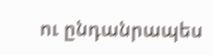ու ընդանրապես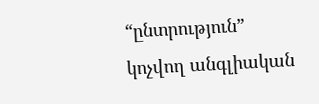“ընտրություն” կոչվող անգլիական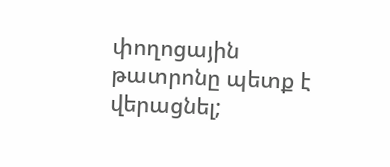փողոցային թատրոնը պետք է վերացնել;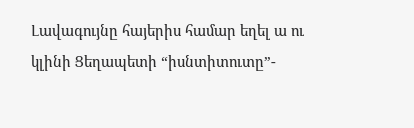Լավագույնը հայերիս համար եղել ա ու կլինի Ցեղապետի “իսնտիտուտը”-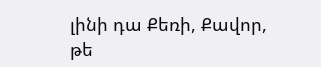լինի դա Քեռի, Քավոր, թե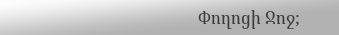Փողոցի Ջոջ;